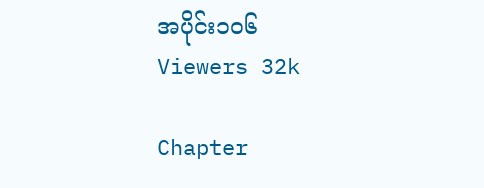အပိုင်း၁၀၆
Viewers 32k

Chapter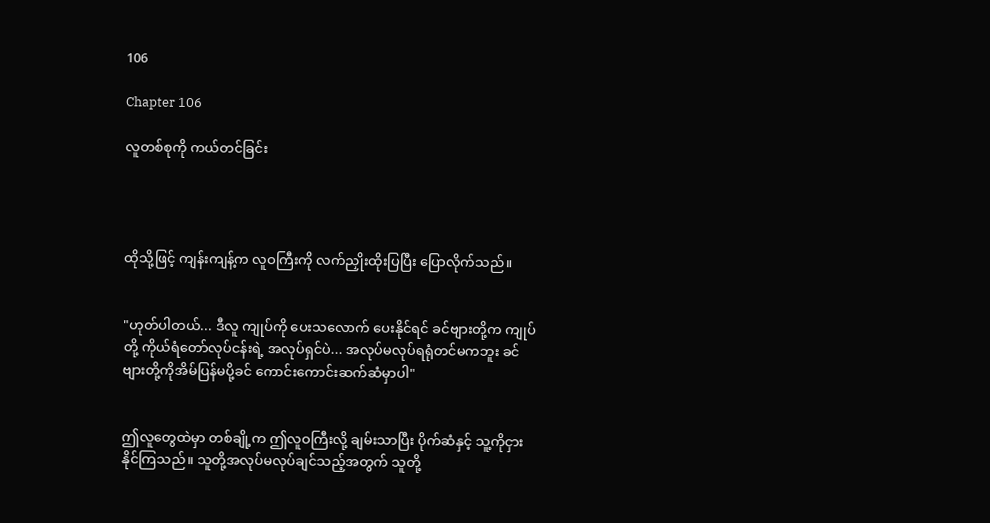106

Chapter 106

လူတစ်စုကို ကယ်တင်ခြင်း




ထိုသို့ဖြင့် ကျန်းကျန့်က လူဝကြီးကို လက်ညှိုးထိုးပြပြီး ပြောလိုက်သည်။


"ဟုတ်ပါတယ်... ဒီလူ ကျုပ်ကို ပေးသလောက် ပေးနိုင်ရင် ခင်ဗျားတို့က ကျုပ်တို့ ကိုယ်ရံတော်လုပ်ငန်းရဲ့ အလုပ်ရှင်ပဲ... အလုပ်မလုပ်ရရုံတင်မကဘူး ခင်ဗျားတို့ကိုအိမ်ပြန်မပို့ခင် ကောင်းကောင်းဆက်ဆံမှာပါ"


ဤလူတွေထဲမှာ တစ်ချို့က ဤလူဝကြီးလို့ ချမ်းသာပြီး ပိုက်ဆံနှင့် သူ့ကိုငှားနိုင်ကြသည်။ သူတို့အလုပ်မလုပ်ချင်သည့်အတွက် သူတို့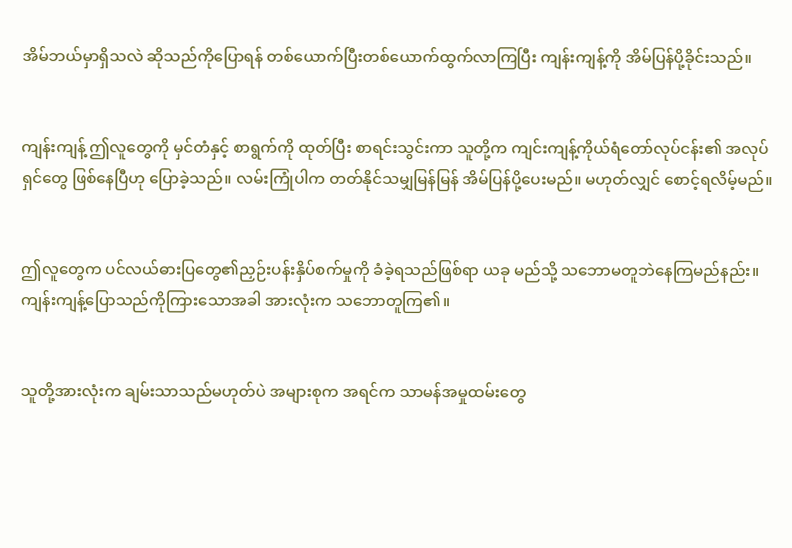အိမ်ဘယ်မှာရှိသလဲ ဆိုသည်ကိုပြောရန် တစ်ယောက်ပြီးတစ်ယောက်ထွက်လာကြပြီး ကျန်းကျန့်ကို အိမ်ပြန်ပို့ခိုင်းသည်။


ကျန်းကျန့် ဤလူတွေကို မှင်တံနှင့် စာရွက်ကို ထုတ်ပြီး စာရင်းသွင်းကာ သူတို့က ကျင်းကျန့်ကိုယ်ရံတော်လုပ်ငန်း၏ အလုပ်ရှင်တွေ ဖြစ်နေပြီဟု ပြောခဲ့သည်။ လမ်းကြုံပါက တတ်နိုင်သမျှမြန်မြန် အိမ်ပြန်ပို့ပေးမည်။ မဟုတ်လျှင် စောင့်ရလိမ့်မည်။


ဤလူတွေက ပင်လယ်ဓားပြတွေ၏ညှဉ်းပန်းနှိပ်စက်မှုကို ခံခဲ့ရသည်ဖြစ်ရာ ယခု မည်သို့ သဘောမတူဘဲနေကြမည်နည်း။ကျန်းကျန့်ပြောသည်ကိုကြားသောအခါ အားလုံးက သဘောတူကြ၏။


သူတို့အားလုံးက ချမ်းသာသည်မဟုတ်ပဲ အများစုက အရင်က သာမန်အမှုထမ်းတွေ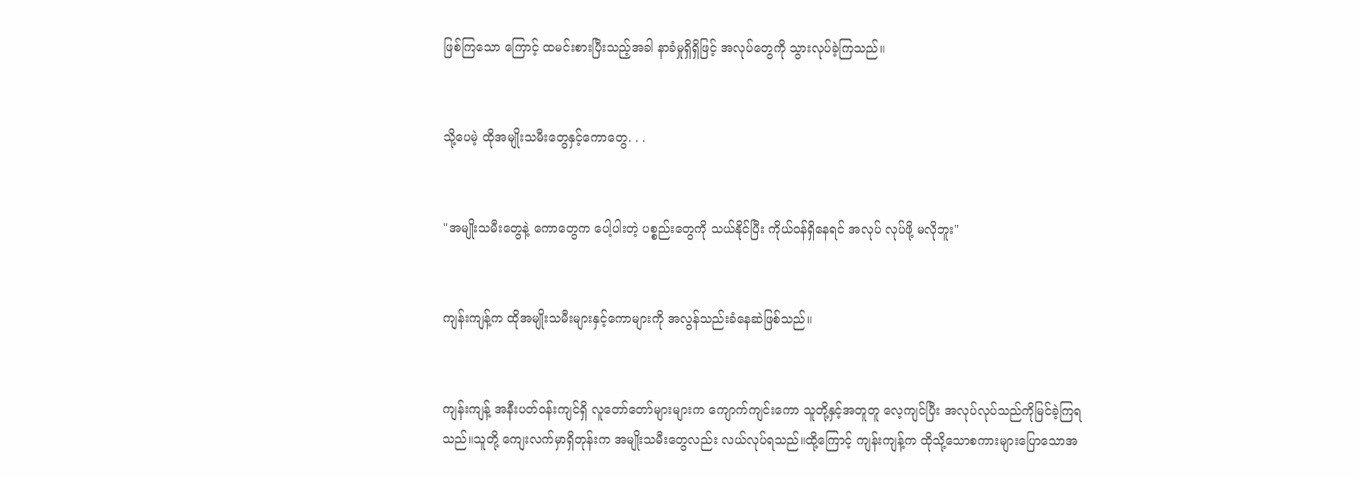ဖြစ်ကြသော ကြောင့် ထမင်းစားပြီးသည့်အခါ နာခံမှုရှိရှိဖြင့် အလုပ်တွေကို သွားလုပ်ခဲ့ကြသည်။


သို့ပေမဲ့ ထိုအမျိုးသမီးတွေနှင့်ကောတွေ. . .


"အမျိုးသမီးတွေနဲ့ ကောတွေက ပေါ့ပါးတဲ့ ပစ္စည်းတွေကို သယ်နိုင်ပြီး ကိုယ်ဝန်ရှိနေရင် အလုပ် လုပ်ဖို့ မလိုဘူး"


ကျန်းကျန့်က ထိုအမျိုးသမီးများနှင့်ကောများကို အလွန်သည်းခံနေဆဲဖြစ်သည်။


ကျန်းကျန့် အနီးပတ်ဝန်းကျင်ရှိ လူတော်တော်များများက ကျောက်ကျင်းကော သူတို့နှင့်အတူတူ လေ့ကျင်ပြီး အလုပ်လုပ်သည်ကိုမြင်ခဲ့ကြရသည်။သူတို့ ကျေးလက်မှာရှိတုန်းက အမျိုးသမီးတွေလည်း လယ်လုပ်ရသည်။ထို့ကြောင့် ကျန်းကျန့်က ထိုသို့သောစကားများပြောသောအ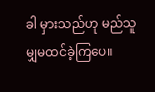ခါ မှားသည်ဟု မည်သူမျှမထင်ခဲ့ကြပေ။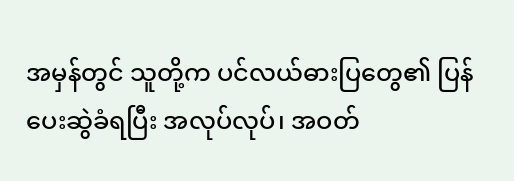အမှန်တွင် သူတို့က ပင်လယ်ဓားပြတွေ၏ ပြန်ပေးဆွဲခံရပြီး အလုပ်လုပ်၊ အဝတ်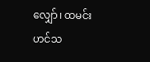လျှော်၊ ထမင်းဟင်သ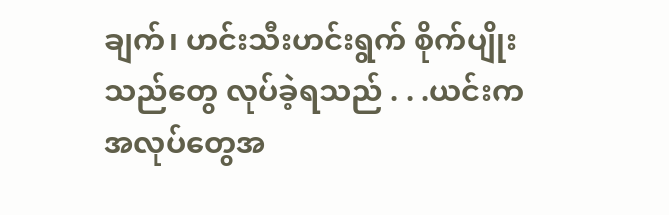ချက်၊ ဟင်းသီးဟင်းရွက် စိုက်ပျိုးသည်တွေ လုပ်ခဲ့ရသည် . . .ယင်းက အလုပ်တွေအ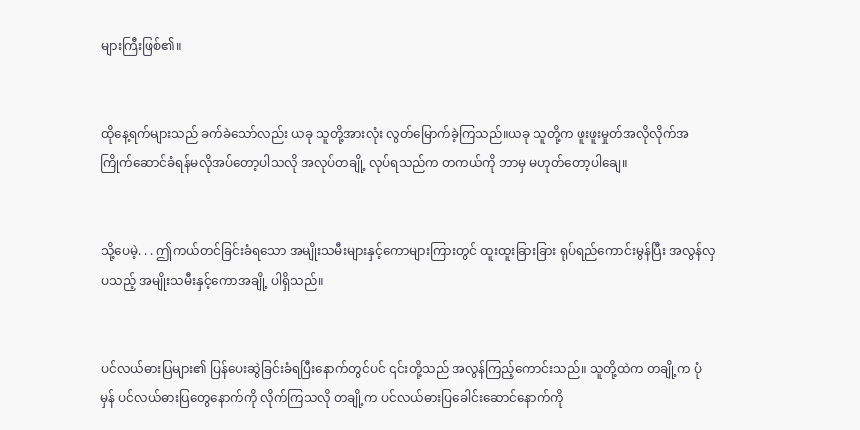များကြီးဖြစ်၏။


ထိုနေ့ရက်များသည် ခက်ခဲသော်လည်း ယခု သူတို့အားလုံး လွတ်မြောက်ခဲ့ကြသည်။ယခု သူတို့က ဖူးဖူးမှုတ်အလိုလိုက်အကြိုက်ဆောင်ခံရန်မလိုအပ်တော့ပါသလို အလုပ်တချို့ လုပ်ရသည်က တကယ်ကို ဘာမှ မဟုတ်တော့ပါချေ။


သို့ပေမဲ့. . . ဤကယ်တင်ခြင်းခံရသော အမျိုးသမီးများနှင့်ကောများကြားတွင် ထူးထူးခြားခြား ရုပ်ရည်ကောင်းမွန်ပြီး အလွန်လှပသည့် အမျိုးသမီးနှင့်ကောအချို့ ပါရှိသည်။


ပင်လယ်ဓားပြများ၏ ပြန်ပေးဆွဲခြင်းခံရပြီးနောက်တွင်ပင် ၎င်းတို့သည် အလွန်ကြည့်ကောင်းသည်။ သူတို့ထဲက တချို့က ပုံမှန် ပင်လယ်ဓားပြတွေနောက်ကို လိုက်ကြသလို တချို့က ပင်လယ်ဓားပြခေါင်းဆောင်နောက်ကို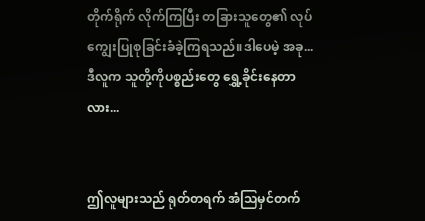တိုက်ရိုက် လိုက်ကြပြီး တခြားသူတွေ၏ လုပ်ကျွေးပြုစုခြင်းခံခဲ့ကြရသည်။ဒါပေမဲ့ အခု...ဒီလူက သူတို့ကိုပစ္စည်းတွေ ရွှေ့ခိုင်းနေတာလား...


ဤလူများသည် ရုတ်တရက် အံသြမှင်တက်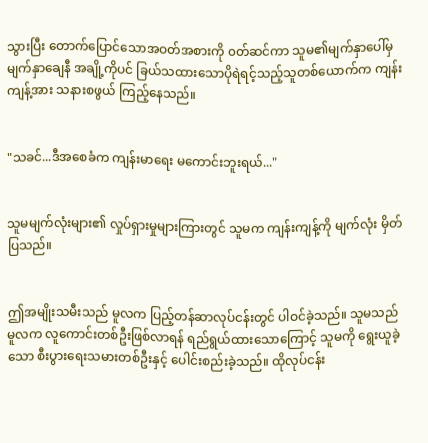သွားပြီး တောက်ပြောင်သောအဝတ်အစားကို ၀တ်ဆင်ကာ သူမ၏မျက်နှာပေါ်မှ မျက်နှာချေနီ အချို့ကိုပင် ခြယ်သထားသောပိုရဲရင့်သည့်သူတစ်ယောက်က ကျန်းကျန့်အား သနားစဖွယ် ကြည့်နေသည်။


"သခင်...ဒီအစေခံက ကျန်းမာရေး မကောင်းဘူးရယ်..."


သူမမျက်လုံးများ၏ လှုပ်ရှားမှုများကြားတွင် သူမက ကျန်းကျန့်ကို မျက်လုံး မှိတ်ပြသည်။


ဤအမျိုးသမီးသည် မူလက ပြည့်တန်ဆာလုပ်ငန်းတွင် ပါဝင်ခဲ့သည်။ သူမသည် မူလက လူကောင်းတစ်ဦးဖြစ်လာရန် ရည်ရွယ်ထားသောကြောင့် သူမကို ရွေးယူခဲ့သော စီးပွားရေးသမားတစ်ဦးနှင့် ပေါင်းစည်းခဲ့သည်။ ထိုလုပ်ငန်း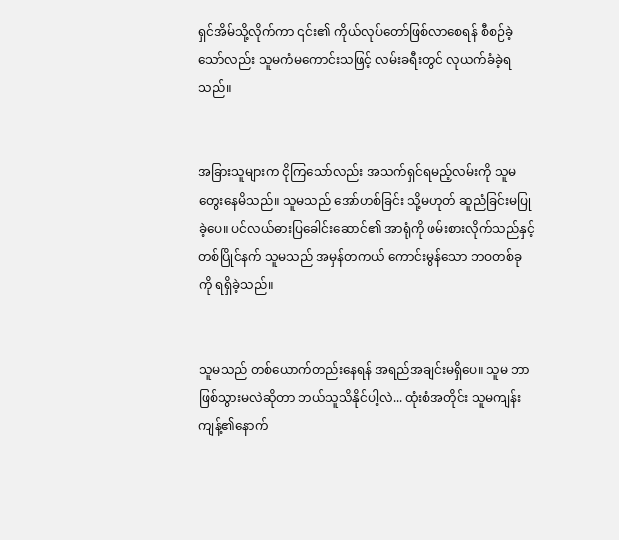ရှင်အိမ်သို့လိုက်ကာ ၎င်း၏ ကိုယ်လုပ်တော်ဖြစ်လာစေရန် စီစဉ်ခဲ့သော်လည်း သူမကံမကောင်းသဖြင့် လမ်းခရီးတွင် လုယက်ခံခဲ့ရသည်။


အခြားသူများက ငိုကြသော်လည်း အသက်ရှင်ရမည့်လမ်းကို သူမ တွေးနေမိသည်။ သူမသည် အော်ဟစ်ခြင်း သို့မဟုတ် ဆူညံခြင်းမပြုခဲ့ပေ။ ပင်လယ်ဓားပြခေါင်းဆောင်၏ အာရုံကို ဖမ်းစားလိုက်သည်နှင့် တစ်ပြိုင်နက် သူမသည် အမှန်တကယ် ကောင်းမွန်သော ဘဝတစ်ခုကို ရရှိခဲ့သည်။


သူမသည် တစ်ယောက်တည်းနေရန် အရည်အချင်းမရှိပေ။ သူမ ဘာဖြစ်သွားမလဲဆိုတာ ဘယ်သူသိနိုင်ပါ့လဲ... ထုံးစံအတိုင်း သူမကျန်းကျန့်၏နောက်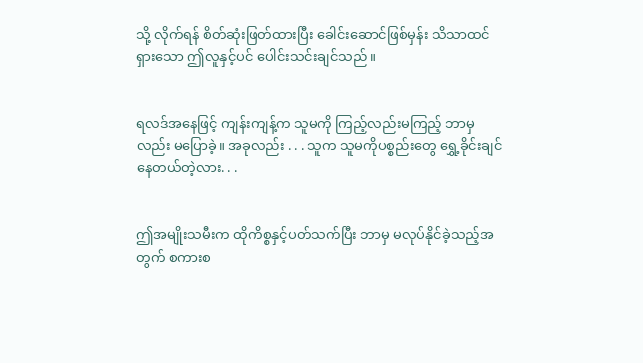သို့ လိုက်ရန် စိတ်ဆုံးဖြတ်ထားပြီး ခေါင်းဆောင်ဖြစ်မှန်း သိသာထင်ရှားသော ဤလူနှင့်ပင် ပေါင်းသင်းချင်သည်။


ရလဒ်အနေဖြင့် ကျန်းကျန့်က သူမကို ကြည့်လည်းမကြည့် ဘာမှလည်း မပြောခဲ့။ အခုလည်း . . . သူက သူမကိုပစ္စည်းတွေ ရွှေ့ခိုင်းချင်နေတယ်တဲ့လား. . .


ဤအမျိုးသမီးက ထိုကိစ္စနှင့်ပတ်သက်ပြီး ဘာမှ မလုပ်နိုင်ခဲ့သည့်အတွက် စကားစ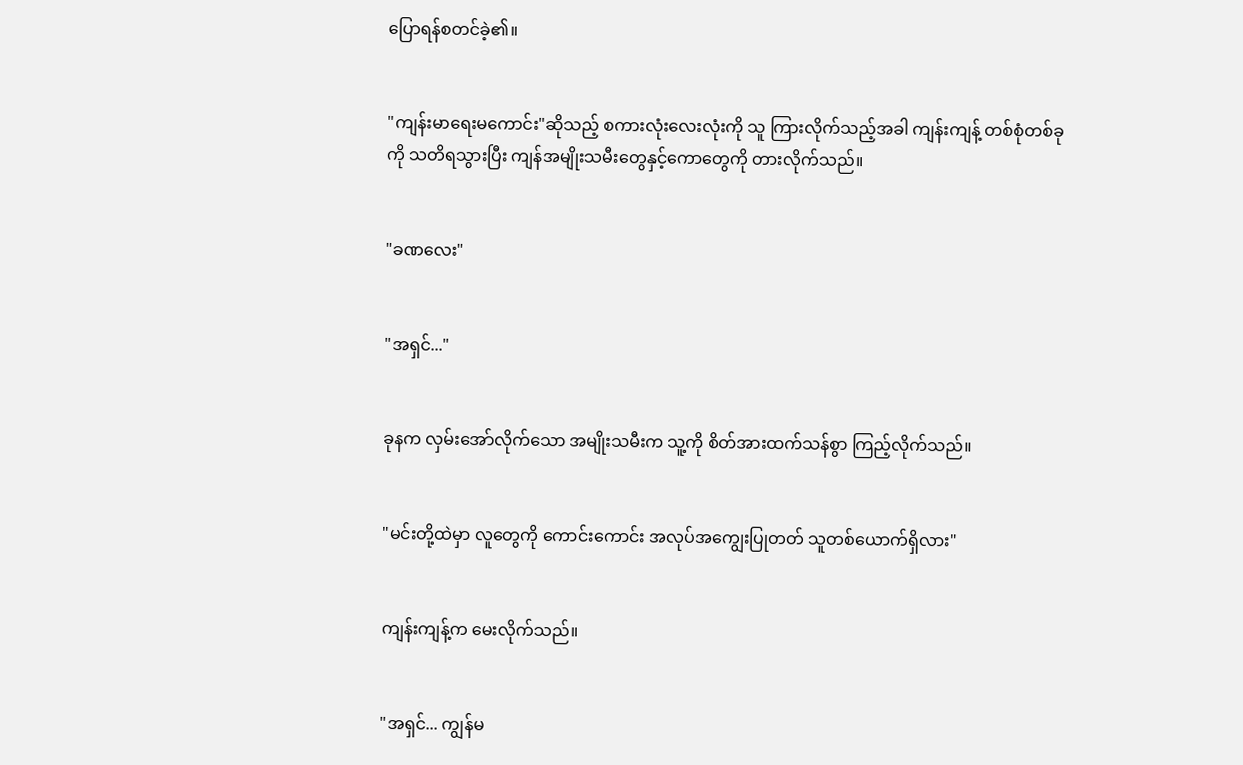ပြောရန်စတင်ခဲ့၏။


"ကျန်းမာရေးမကောင်း"ဆိုသည့် စကားလုံးလေးလုံးကို သူ ကြားလိုက်သည့်အခါ ကျန်းကျန့် တစ်စုံတစ်ခုကို သတိရသွားပြီး ကျန်အမျိုးသမီးတွေနှင့်ကောတွေကို တားလိုက်သည်။


"ခဏလေး"


"အရှင်..."


ခုနက လှမ်းအော်လိုက်သော အမျိုးသမီးက သူ့ကို စိတ်အားထက်သန်စွာ ကြည့်လိုက်သည်။


"မင်းတို့ထဲမှာ လူတွေကို ကောင်းကောင်း အလုပ်အကျွေးပြုတတ် သူတစ်ယောက်ရှိလား"


ကျန်းကျန့်က မေးလိုက်သည်။


"အရှင်... ကျွန်မ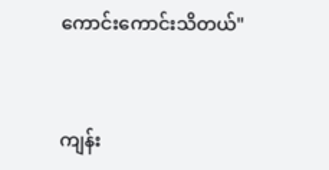ကောင်းကောင်းသိတယ်"


ကျန်း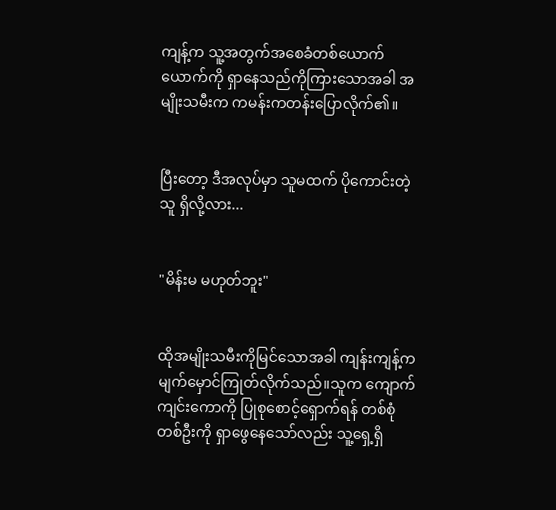ကျန့်က သူ့အတွက်အစေခံတစ်ယောက်ယောက်ကို ရှာနေသည်ကိုကြားသောအခါ အမျိုးသမီးက ကမန်းကတန်းပြောလိုက်၏။


ပြီးတော့ ဒီအလုပ်မှာ သူမထက် ပိုကောင်းတဲ့သူ ရှိလို့လား...


"မိန်းမ မဟုတ်ဘူး"


ထိုအမျိုးသမီးကိုမြင်သောအခါ ကျန်းကျန့်က မျက်မှောင်ကြုတ်လိုက်သည်။သူက ကျောက်ကျင်းကောကို ပြုစုစောင့်ရှောက်ရန် တစ်စုံတစ်ဦးကို ရှာဖွေနေသော်လည်း သူ့ရှေ့ရှိ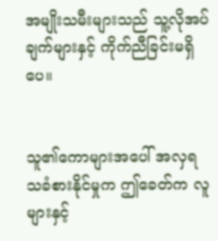အမျိုးသမီးများသည် သူ့လိုအပ်ချက်များနှင့် ကိုက်ညီခြင်းမရှိပေ။


သူ၏ကောများအပေါ် အလှရသခံစားနိုင်မှုက ဤခေတ်က လူများနှင့်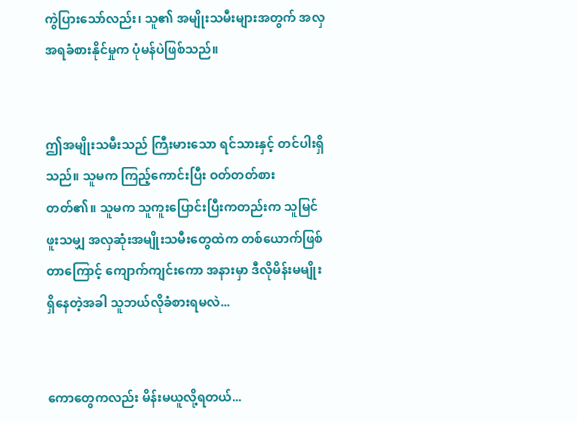ကွဲပြားသော်လည်း၊ သူ၏ အမျိုးသမီးများအတွက် အလှအရခံစားနိုင်မှုက ပုံမန်ပဲဖြစ်သည်။


ဤအမျိုးသမီးသည် ကြီးမားသော ရင်သားနှင့် တင်ပါးရှိသည်။ သူမက ကြည့်ကောင်းပြီး ဝတ်တတ်စားတတ်၏။ သူမက သူကူးပြောင်းပြီးကတည်းက သူမြင်ဖူးသမျှ အလှဆုံးအမျိုးသမီးတွေထဲက တစ်ယောက်ဖြစ်တာကြောင့် ကျောက်ကျင်းကော အနားမှာ ဒီလိုမိန်းမမျိုးရှိနေတဲ့အခါ သူဘယ်လိုခံစားရမလဲ...


ကောတွေကလည်း မိန်းမယူလို့ရတယ်...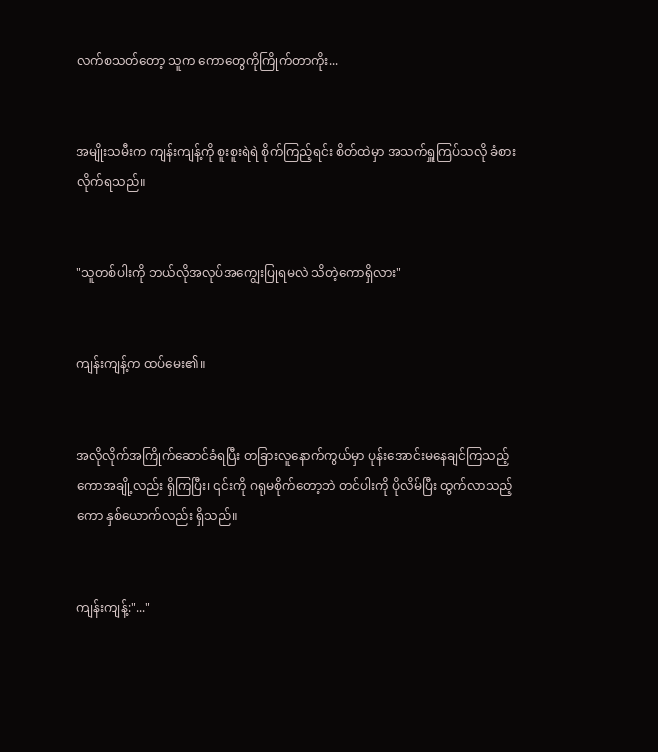လက်စသတ်တော့ သူက ကောတွေကိုကြိုက်တာကိုး...


အမျိုးသမီးက ကျန်းကျန့်ကို စူးစူးရဲရဲ စိုက်ကြည့်ရင်း စိတ်ထဲမှာ အသက်ရှူကြပ်သလို ခံစားလိုက်ရသည်။


"သူတစ်ပါးကို ဘယ်လိုအလုပ်အကျွေးပြုရမလဲ သိတဲ့ကောရှိလား"


ကျန်းကျန့်က ထပ်မေး၏။


အလိုလိုက်အကြိုက်ဆောင်ခံရပြီး တခြားလူနောက်ကွယ်မှာ ပုန်းအောင်းမနေချင်ကြသည့်ကောအချို့လည်း ရှိကြပြီး၊ ၎င်းကို ဂရုမစိုက်တော့ဘဲ တင်ပါးကို ပိုလိမ်ပြီး ထွက်လာသည့် ကော နှစ်ယောက်လည်း ရှိသည်။


ကျန်းကျန့်:"..."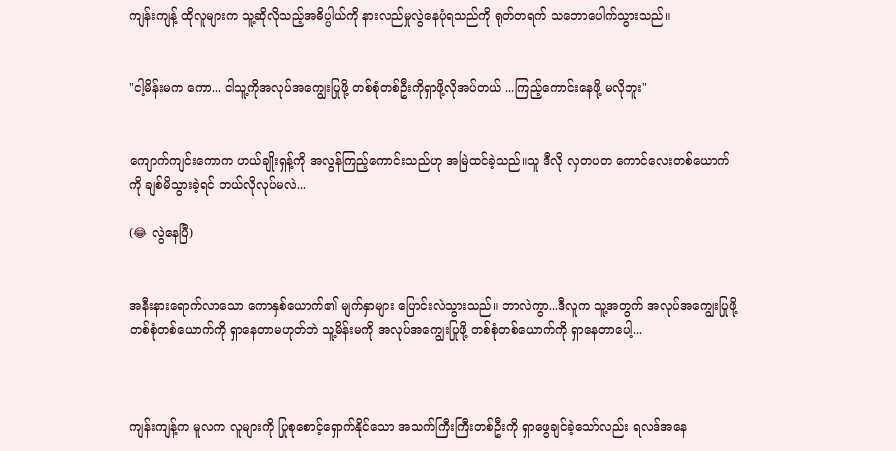ကျန်းကျန့် ထိုလူများက သူ့ဆိုလိုသည့်အဓိပ္ပါယ်ကို နားလည်မှုလွဲနေပုံရသည်ကို ရုတ်တရက် သဘောပေါက်သွားသည်။


"ငါ့မိန်းမက ကော... ငါသူ့ကိုအလုပ်အကျွေးပြုဖို့ တစ်စုံတစ်ဦးကိုရှာဖို့လိုအပ်တယ် ...ကြည့်ကောင်းနေဖို့ မလိုဘူး"


ကျောက်ကျင်းကောက ဟယ်ချိုးရှန့်ကို အလွန်ကြည့်ကောင်းသည်ဟု အမြဲထင်ခဲ့သည်။သူ ဒီလို လှတပတ ကောင်လေးတစ်ယောက်ကို ချစ်မိသွားခဲ့ရင် ဘယ်လိုလုပ်မလဲ...

(😂 လွဲနေပြီ)


အနီးနားရောက်လာသော ကောနှစ်ယောက်၏ မျက်နှာများ ပြောင်းလဲသွားသည်။ ဘာလဲကွာ...ဒီလူက သူ့အတွက် အလုပ်အကျွေးပြုဖို့ တစ်စုံတစ်ယောက်ကို ရှာနေတာမဟုတ်ဘဲ သူ့မိန်းမကို အလုပ်အကျွေးပြုဖို့ တစ်စုံတစ်ယောက်ကို ရှာနေတာပေါ့...



ကျန်းကျန့်က မူလက လူများကို ပြုစုစောင့်ရှောက်နိုင်သော အသက်ကြီးကြီးတစ်ဦးကို ရှာဖွေချင်ခဲ့သော်လည်း ရလဒ်အနေ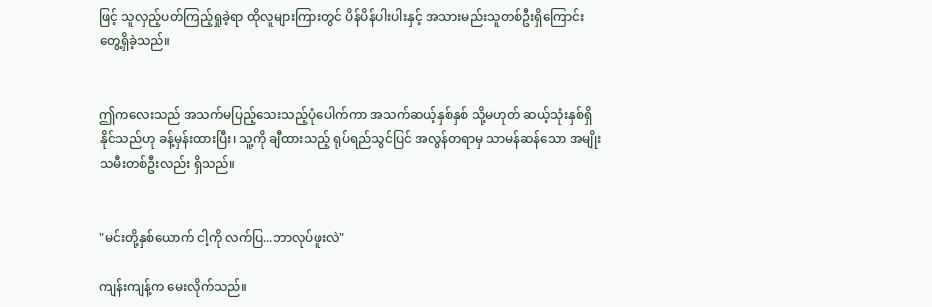ဖြင့် သူလှည့်ပတ်ကြည့်ရှုခဲ့ရာ ထိုလူများကြားတွင် ပိန်ပိန်ပါးပါးနှင့် အသားမည်းသူတစ်ဦးရှိကြောင်း တွေ့ရှိခဲ့သည်။


ဤကလေးသည် အသက်မပြည့်သေးသည့်ပုံပေါက်ကာ အသက်ဆယ့်နှစ်နှစ် သို့မဟုတ် ဆယ့်သုံးနှစ်ရှိနိုင်သည်ဟု ခန့်မှန်းထားပြီး၊ သူ့ကို ချီထားသည့် ရုပ်ရည်သွင်ပြင် အလွန်တရာမှ သာမန်ဆန်သော အမျိုးသမီးတစ်ဦးလည်း ရှိသည်။


"မင်းတို့နှစ်ယောက် ငါ့ကို လက်ပြ...ဘာလုပ်ဖူးလဲ"

ကျန်းကျန့်က မေးလိုက်သည်။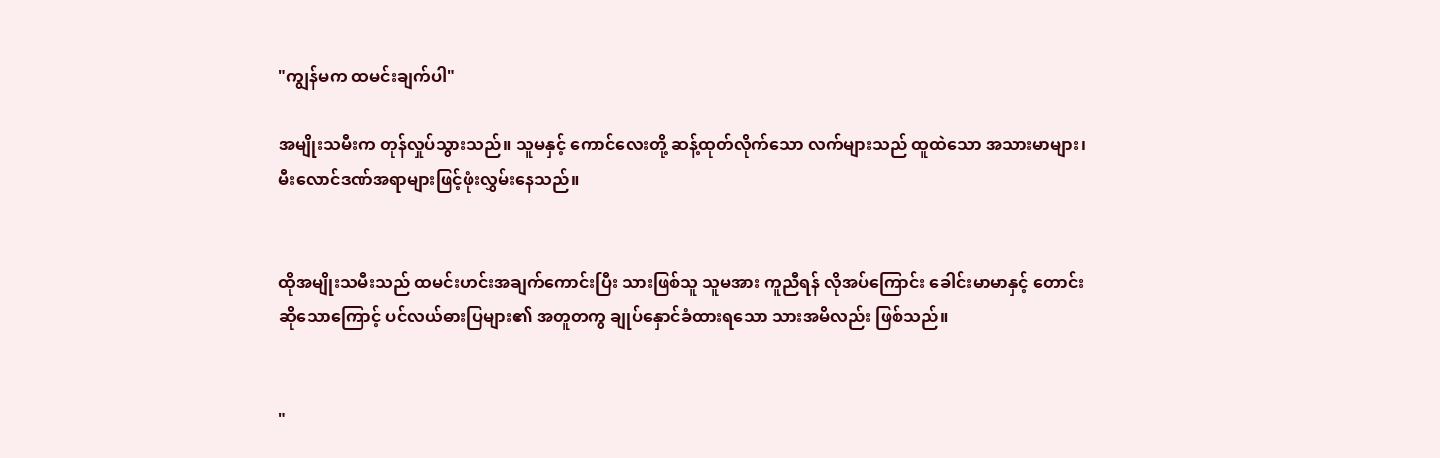"ကျွန်မက ထမင်းချက်ပါ"

အမျိုးသမီးက တုန်လှုပ်သွားသည်။ သူမနှင့် ကောင်လေးတို့ ဆန့်ထုတ်လိုက်သော လက်များသည် ထူထဲသော အသားမာများ၊မီးလောင်ဒဏ်အရာများဖြင့်ဖုံးလွှမ်းနေသည်။


ထိုအမျိုးသမီးသည် ထမင်းဟင်းအချက်ကောင်းပြီး သားဖြစ်သူ သူမအား ကူညီရန် လိုအပ်ကြောင်း ခေါင်းမာမာနှင့် တောင်းဆိုသောကြောင့် ပင်လယ်ဓားပြများ၏ အတူတကွ ချုပ်နှောင်ခံထားရသော သားအမိလည်း ဖြစ်သည်။


"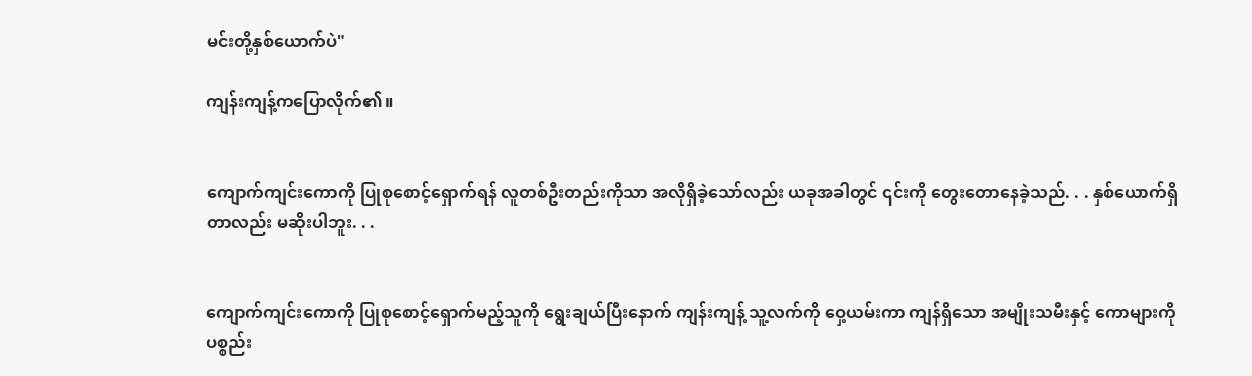မင်းတို့နှစ်ယောက်ပဲ"

ကျန်းကျန့်ကပြောလိုက်၏။


ကျောက်ကျင်းကောကို ပြုစုစောင့်ရှောက်ရန် လူတစ်ဦးတည်းကိုသာ အလိုရှိခဲ့သော်လည်း ယခုအခါတွင် ၎င်းကို တွေးတောနေခဲ့သည်. . . နှစ်ယောက်ရှိတာလည်း မဆိုးပါဘူး. . .


ကျောက်ကျင်းကောကို ပြုစုစောင့်ရှောက်မည့်သူကို ရွေးချယ်ပြီးနောက် ကျန်းကျန့် သူ့လက်ကို ဝှေ့ယမ်းကာ ကျန်ရှိသော အမျိုးသမီးနှင့် ကောများကို ပစ္စည်း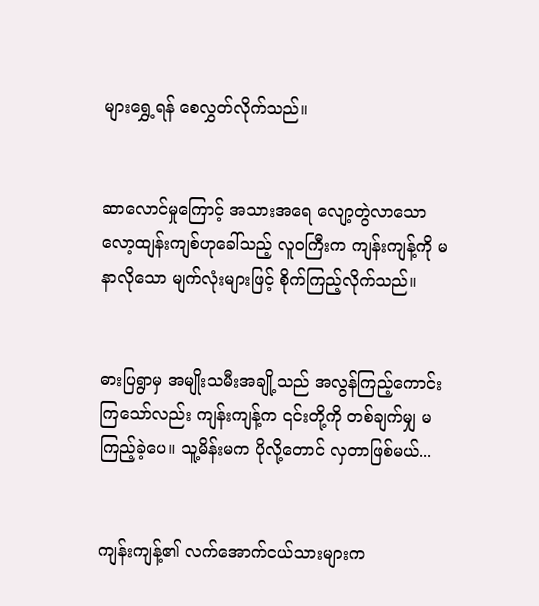များရွှေ့ရန် စေလွှတ်လိုက်သည်။


ဆာလောင်မှုကြောင့် အသားအရေ လျော့တွဲလာသော လော့ထျန်းကျစ်ဟုခေါ်သည့် လူဝကြီးက ကျန်းကျန့်ကို မနာလိုသော မျက်လုံးများဖြင့် စိုက်ကြည့်လိုက်သည်။


ဓားပြရွာမှ အမျိုးသမီးအချို့သည် အလွန်ကြည့်ကောင်းကြသော်လည်း ကျန်းကျန့်က ၎င်းတို့ကို တစ်ချက်မျှ မကြည့်ခဲ့ပေ။ သူ့မိန်းမက ပိုလို့တောင် လှတာဖြစ်မယ်...


ကျန်းကျန့်၏ လက်အောက်ငယ်သားများက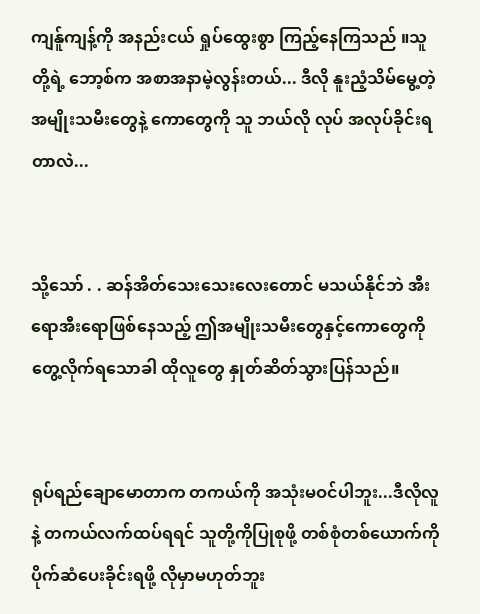ကျန်ူကျန့်ကို အနည်းငယ် ရှုပ်ထွေးစွာ ကြည့်နေကြသည် ။သူတို့ရဲ့ ဘော့စ်က အစာအနာမဲ့လွန်းတယ်... ဒီလို နူးညံ့သိမ်မွေ့တဲ့ အမျိုးသမီးတွေနဲ့ ကောတွေကို သူ ဘယ်လို လုပ် အလုပ်ခိုင်းရတာလဲ...


သို့သော် . . ဆန်အိတ်သေးသေးလေးတောင် မသယ်နိုင်ဘဲ အီးရောအီးရောဖြစ်နေသည့် ဤအမျိုးသမီးတွေနှင့်ကောတွေကို တွေ့လိုက်ရသောခါ ထိုလူတွေ နှုတ်ဆိတ်သွားပြန်သည်။


ရုပ်ရည်ချောမောတာက တကယ်ကို အသုံးမဝင်ပါဘူး...ဒီလိုလူနဲ့ တကယ်လက်ထပ်ရရင် သူတို့ကိုပြုစုဖို့ တစ်စုံတစ်ယောက်ကို ပိုက်ဆံပေးခိုင်းရဖို့ လိုမှာမဟုတ်ဘူး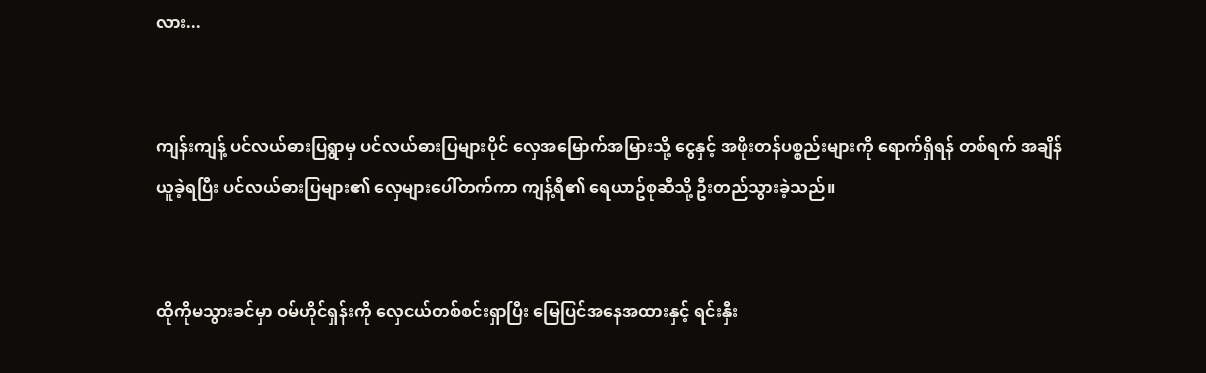လား...


ကျန်းကျန့် ပင်လယ်ဓားပြရွာမှ ပင်လယ်ဓားပြများပိုင် လှေအမြောက်အမြားသို့ ငွေနှင့် အဖိုးတန်ပစ္စည်းများကို ရောက်ရှိရန် တစ်ရက် အချိန်ယူခဲ့ရပြီး ပင်လယ်ဓားပြများ၏ လှေများပေါ်တက်ကာ ကျန့်ရီ၏ ရေယာဥ်စုဆီသို့ ဦးတည်သွားခဲ့သည်။


ထိုကိုမသွားခင်မှာ ဝမ်ဟိုင်ရှန်းကို လှေငယ်တစ်စင်းရှာပြီး မြေပြင်အနေအထားနှင့် ရင်းနှီး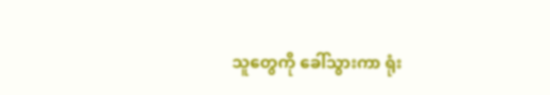သူတွေကို ခေါ်သွားကာ ရုံး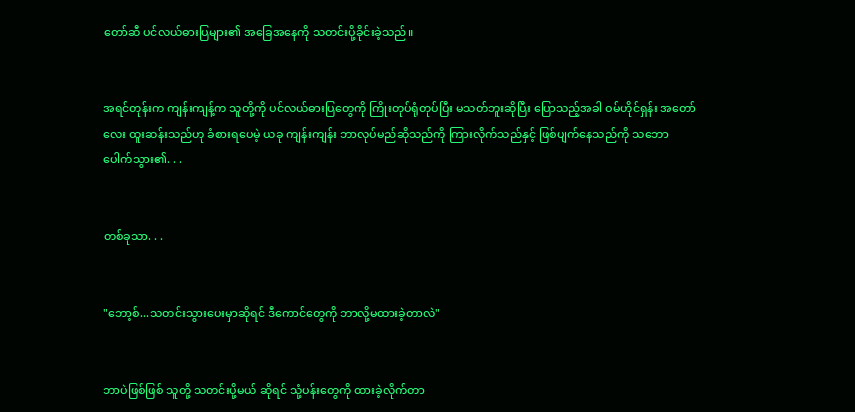တော်ဆီ ပင်လယ်ဓားပြများ၏ အခြေအနေကို သတင်းပို့ခိုင်းခဲ့သည်။


အရင်တုန်းက ကျန်းကျန့်က သူတို့ကို ပင်လယ်ဓားပြတွေကို ကြိုးတုပ်ရုံတုပ်ပြီး မသတ်ဘူးဆိုပြီး ပြောသည့်အခါ ဝမ်ဟိုင်ရှန်း အတော်လေး ထူးဆန်းသည်ဟု ခံစားရပေမဲ့ ယခု ကျန်းကျန်း ဘာလုပ်မည်ဆိုသည်ကို ကြားလိုက်သည်နှင့် ဖြစ်ပျက်နေသည်ကို သဘောပေါက်သွား၏. . .


တစ်ခုသာ. . .


"ဘော့စ်...သတင်းသွားပေးမှာဆိုရင် ဒီကောင်တွေကို ဘာလို့မထားခဲ့တာလဲ"


ဘာပဲဖြစ်ဖြစ် သူတို့ သတင်းပို့မယ် ဆိုရင် သုံ့ပန်းတွေကို ထားခဲ့လိုက်တာ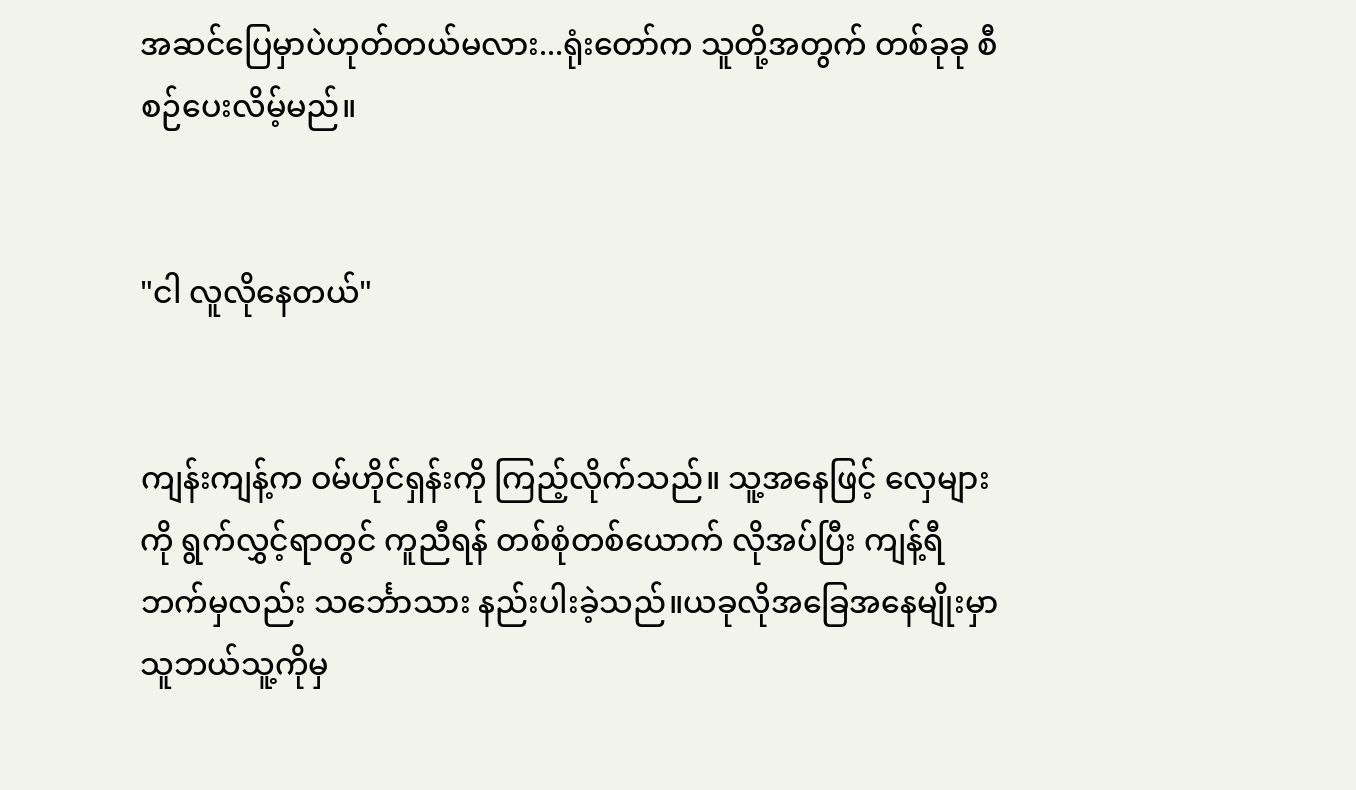အဆင်ပြေမှာပဲဟုတ်တယ်မလား...ရုံးတော်က သူတို့အတွက် တစ်ခုခု စီစဉ်ပေးလိမ့်မည်။


"ငါ လူလိုနေတယ်"


ကျန်းကျန့်က ဝမ်ဟိုင်ရှန်းကို ကြည့်လိုက်သည်။ သူ့အနေဖြင့် လှေများကို ရွက်လွှင့်ရာတွင် ကူညီရန် တစ်စုံတစ်ယောက် လိုအပ်ပြီး ကျန့်ရီ ဘက်မှလည်း သင်္ဘောသား နည်းပါးခဲ့သည်။ယခုလိုအခြေအနေမျိုးမှာ သူဘယ်သူ့ကိုမှ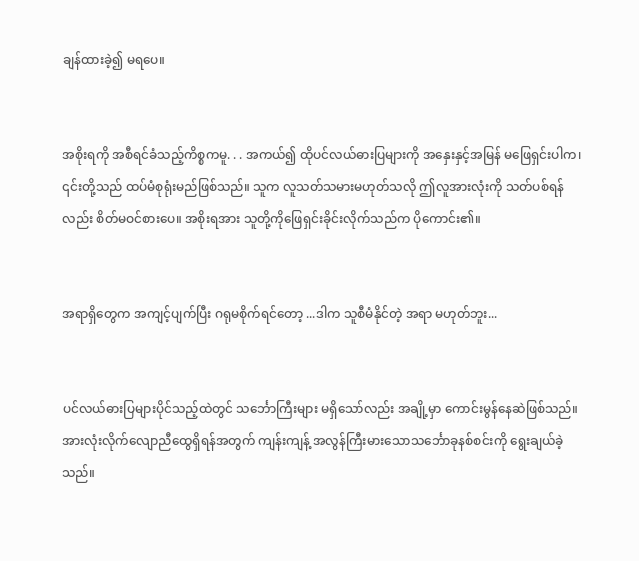ချန်ထားခဲ့၍ မရပေ။


အစိုးရကို အစီရင်ခံသည့်ကိစ္စကမူ. . . အကယ်၍ ထိုပင်လယ်ဓားပြများကို အနှေးနှင့်အမြန် မဖြေရှင်းပါက၊ ၎င်းတို့သည် ထပ်မံစုရုံးမည်ဖြစ်သည်။ သူက လူသတ်သမားမဟုတ်သလို ဤလူအားလုံးကို သတ်ပစ်ရန်လည်း စိတ်မဝင်စားပေ။ အစိုးရအား သူတို့ကိုဖြေရှင်းခိုင်းလိုက်သည်က ပိုကောင်း၏။


အရာရှိတွေက အကျင့်ပျက်ပြီး ဂရုမစိုက်ရင်တော့ ...ဒါက သူစီမံနိုင်တဲ့ အရာ မဟုတ်ဘူး...


ပင်လယ်ဓားပြများပိုင်သည့်ထဲတွင် သင်္ဘောကြီးများ မရှိသော်လည်း အချို့မှာ ကောင်းမွန်နေဆဲဖြစ်သည်။ အားလုံးလိုက်လျောညီထွေရှိရန်အတွက် ကျန်းကျန့် အလွန်ကြီးမားသောသင်္ဘောခုနစ်စင်းကို ရွေးချယ်ခဲ့သည်။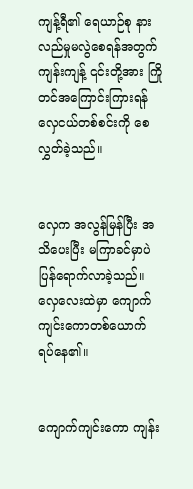ကျန့်ရီ၏ ရေယာဉ်စု နားလည်မှုမလွဲစေရန်အတွက် ကျန်းကျန့် ၎င်းတို့အား ကြိုတင်အကြောင်းကြားရန် လှေငယ်တစ်စင်းကို စေလွှတ်ခဲ့သည်။


လှေက အလွန်မြန်ပြီး အသိပေးပြီး မကြာခင်မှာပဲ ပြန်ရောက်လာခဲ့သည်။လှေလေးထဲမှာ ကျောက်ကျင်းကောတစ်ယောက် ရပ်နေ၏။


ကျောက်ကျင်းကော ကျန်း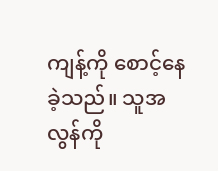ကျန့်ကို စောင့်နေခဲ့သည်။ သူအလွန်ကို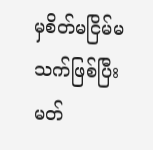မှစိတ်မငြိမ်မသက်ဖြစ်ပြီး မတ်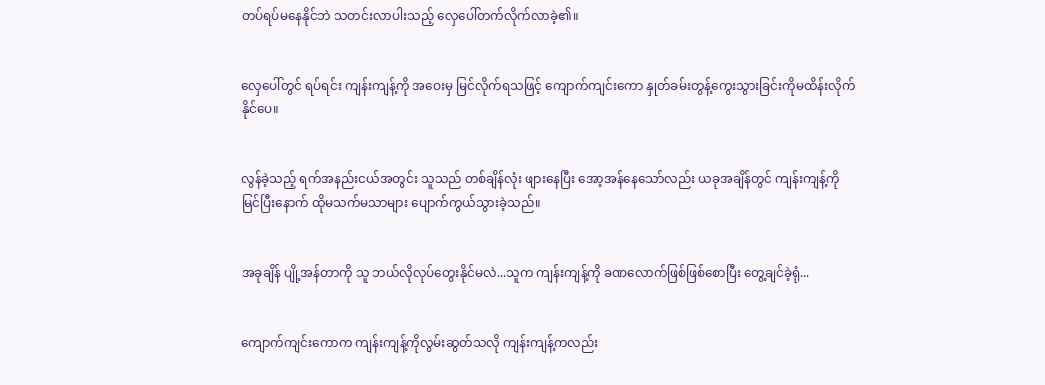တပ်ရပ်မနေနိုင်ဘဲ သတင်းလာပါးသည့် လှေပေါ်တက်လိုက်လာခဲ့၏။


လှေပေါ်တွင် ရပ်ရင်း ကျန်းကျန့်ကို အဝေးမှ မြင်လိုက်ရသဖြင့် ကျောက်ကျင်းကော နှုတ်ခမ်းတွန့်ကွေးသွားခြင်းကိုမထိန်းလိုက်နိုင်ပေ။


လွန်ခဲ့သည့် ရက်အနည်းငယ်အတွင်း သူသည် တစ်ချိန်လုံး ဖျားနေပြီး အော့အန်နေသော်လည်း ယခုအချိန်တွင် ကျန်းကျန့်ကို မြင်ပြီးနောက် ထိုမသက်မသာများ ပျောက်ကွယ်သွားခဲ့သည်။


အခုချိန် ပျို့အန်တာကို သူ ဘယ်လိုလုပ်တွေးနိုင်မလဲ...သူက ကျန်းကျန့်ကို ခဏလောက်ဖြစ်ဖြစ်စောပြီး တွေ့ချင်ခဲ့ရုံ...


ကျောက်ကျင်းကောက ကျန်းကျန့်ကိုလွမ်းဆွတ်သလို ကျန်းကျန့်ကလည်း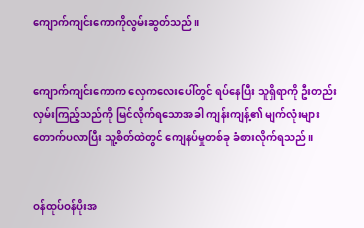ကျောက်ကျင်းကောကိုလွမ်းဆွတ်သည်။


ကျောက်ကျင်းကောက လှေကလေးပေါ်တွင် ရပ်နေပြီး သူရှိရာကို ဦးတည်းလှမ်းကြည့်သည်ကို မြင်လိုက်ရသောအခါ ကျန်းကျန့်၏ မျက်လုံးများ တောက်ပလာပြီး သူ့စိတ်ထဲတွင် ကျေနပ်မှုတစ်ခု ခံစားလိုက်ရသည်။


ဝန်ထုပ်ဝန်ပိုးအ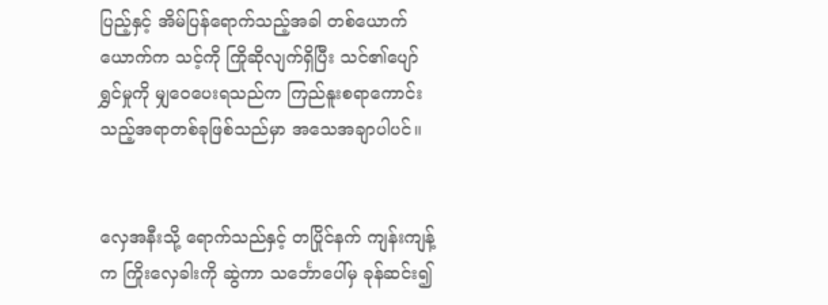ပြည့်နှင့် အိမ်ပြန်ရောက်သည့်အခါ တစ်ယောက်ယောက်က သင့်ကို ကြိုဆိုလျက်ရှိပြီး သင်၏ပျော်ရွှင်မှုကို မျှဝေပေးရသည်က ကြည်နူးစရာကောင်းသည့်အရာတစ်ခုဖြစ်သည်မှာ အသေအချာပါပင်။


လှေအနီးသို့ ရောက်သည်နှင့် တပြိုင်နက် ကျန်းကျန့်က ကြိုးလှေခါးကို ဆွဲကာ သင်္ဘောပေါ်မှ ခုန်ဆင်း၍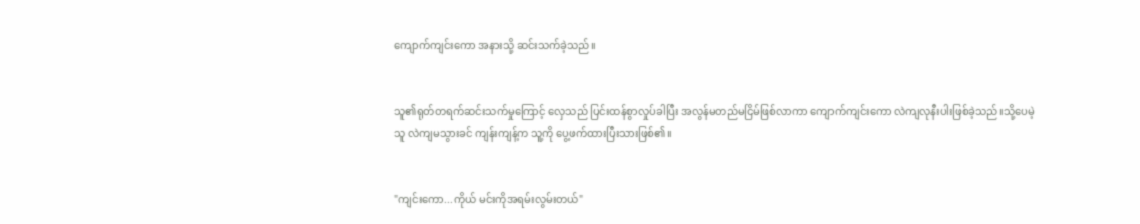ကျောက်ကျင်းကော အနားသို့ ဆင်းသက်ခဲ့သည်။


သူ၏ရုတ်တရက်ဆင်းသက်မှုကြောင့် လှေသည် ပြင်းထန်စွာလှုပ်ခါပြီး အလွန်မတည်မငြိမ်ဖြစ်လာကာ ကျောက်ကျင်းကော လဲကျလုနီးပါးဖြစ်ခဲ့သည်။သို့ပေမဲ့ သူ လဲကျမသွားခင် ကျန်းကျန့်က သူ့ကို ပွေ့ဖက်ထားပြီးသားဖြစ်၏။


"ကျင်းကော...ကိုယ် မင်းကိုအရမ်းလွမ်းတယ်"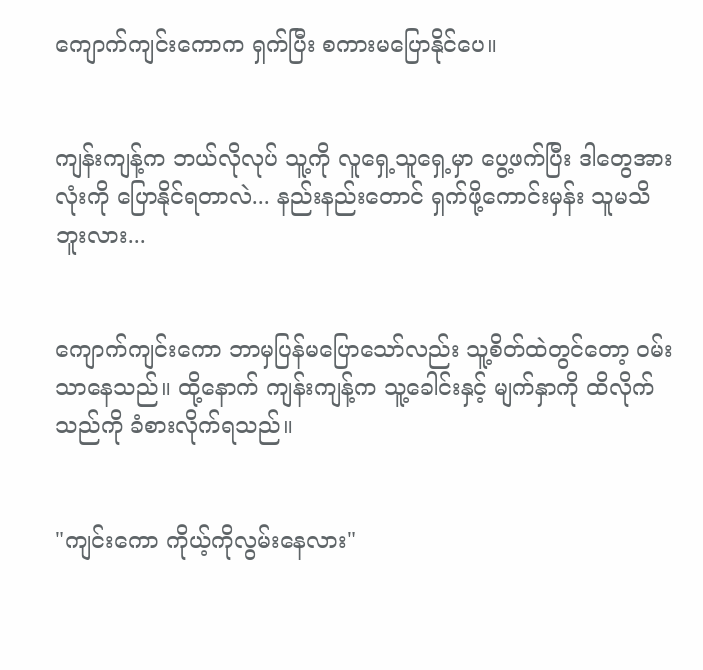ကျောက်ကျင်းကောက ရှက်ပြီး စကားမပြောနိုင်ပေ။


ကျန်းကျန့်က ဘယ်လိုလုပ် သူ့ကို လူရှေ့သူရှေ့မှာ ပွေ့ဖက်ပြီး ဒါတွေအားလုံးကို ပြောနိုင်ရတာလဲ... နည်းနည်းတောင် ရှက်ဖို့ကောင်းမှန်း သူမသိဘူးလား...


ကျောက်ကျင်းကော ဘာမှပြန်မပြောသော်လည်း သူ့စိတ်ထဲတွင်တော့ ဝမ်းသာနေသည်။ ထို့နောက် ကျန်းကျန့်က သူ့ခေါင်းနှင့် မျက်နှာကို ထိလိုက်သည်ကို ခံစားလိုက်ရသည်။


"ကျင်းကော ကိုယ့်ကိုလွမ်းနေလား"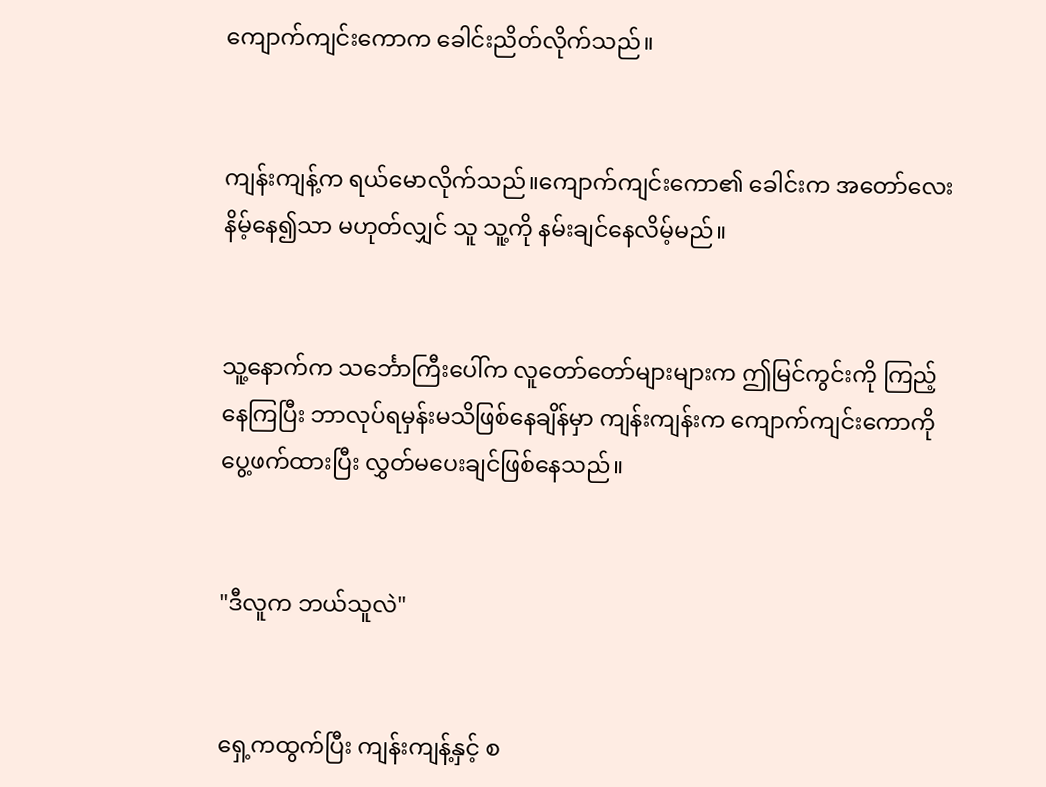ကျောက်ကျင်းကောက ခေါင်းညိတ်လိုက်သည်။


ကျန်းကျန့်က ရယ်မောလိုက်သည်။ကျောက်ကျင်းကော၏ ခေါင်းက အတော်လေး နိမ့်နေ၍သာ မဟုတ်လျှင် သူ သူ့ကို နမ်းချင်နေလိမ့်မည်။


သူ့နောက်က သင်္ဘောကြီးပေါ်က လူတော်တော်များများက ဤမြင်ကွင်းကို ကြည့်နေကြပြီး ဘာလုပ်ရမှန်းမသိဖြစ်နေချိန်မှာ ကျန်းကျန်းက ကျောက်ကျင်းကောကို ပွေ့ဖက်ထားပြီး လွှတ်မပေးချင်ဖြစ်နေသည်။


"ဒီလူက ဘယ်သူလဲ"


ရှေ့ကထွက်ပြီး ကျန်းကျန့်နှင့် စ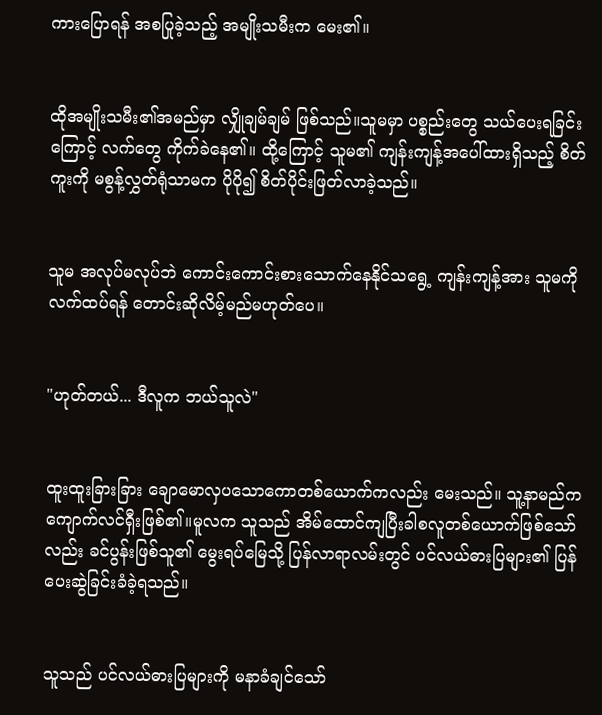ကားပြောရန် အစပြုခဲ့သည့် အမျိုးသမီးက မေး၏။


ထိုအမျိုးသမီး၏အမည်မှာ လျှိုချမ်ချမ် ဖြစ်သည်။သူမမှာ ပစ္စည်းတွေ သယ်ပေးရခြင်းကြောင့် လက်တွေ ကိုက်ခဲနေ၏။ ထို့ကြောင့် သူမ၏ ကျန်းကျန့်အပေါ်ထားရှိသည့် စိတ်ကူးကို မစွန့်လွှတ်ရုံသာမက ပိုပို၍ စိတ်ပိုင်းဖြတ်လာခဲ့သည်။


သူမ အလုပ်မလုပ်ဘဲ ကောင်းကောင်းစားသောက်နေနိုင်သရွေ့ ကျန်းကျန့်အား သူမကို လက်ထပ်ရန် တောင်းဆိုလိမ့်မည်မဟုတ်ပေ။


"ဟုတ်တယ်... ဒီလူက ဘယ်သူလဲ"


ထူးထူးခြားခြား ချောမောလှပသောကောတစ်ယောက်ကလည်း မေးသည်။ သူ့နာမည်က ကျောက်လင်ရှီးဖြစ်၏။မူလက သူသည် အိမ်ထောင်ကျပြီးခါစလူတစ်ယောက်ဖြစ်သော်လည်း ခင်ပွန်းဖြစ်သူ၏ မွေးရပ်မြေသို့ ပြန်လာရာလမ်းတွင် ပင်လယ်ဓားပြများ၏ ပြန်ပေးဆွဲခြင်းခံခဲ့ရသည်။


သူသည် ပင်လယ်ဓားပြများကို မနာခံချင်သော်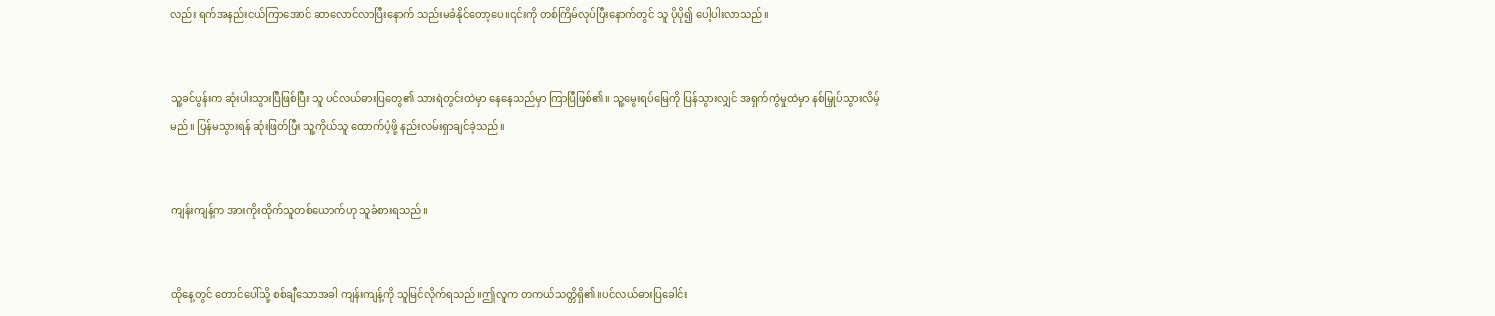လည်း ရက်အနည်းငယ်ကြာအောင် ဆာလောင်လာပြီးနောက် သည်းမခံနိုင်တော့ပေ။၎င်းကို တစ်ကြိမ်လုပ်ပြီးနောက်တွင် သူ ပိုပို၍ ပေါ့ပါးလာသည်။


သူ့ခင်ပွန်းက ဆုံးပါးသွားပြီဖြစ်ပြီး သူ ပင်လယ်ဓားပြတွေ၏ သားရဲတွင်းထဲမှာ နေနေသည်မှာ ကြာပြီဖြစ်၏။ သူ့မွေးရပ်မြေကို ပြန်သွားလျှင် အရှက်ကွဲမှုထဲမှာ နစ်မြှုပ်သွားလိမ့်မည်။ ပြန်မသွားရန် ဆုံးဖြတ်ပြီး သူ့ကိုယ်သူ ထောက်ပံ့ဖို့ နည်းလမ်းရှာချင်ခဲ့သည်။


ကျန်းကျန့်က အားကိုးထိုက်သူတစ်ယောက်ဟု သူခံစားရသည်။


ထိုနေ့တွင် တောင်ပေါ်သို့ စစ်ချီသောအခါ ကျန်းကျန့်ကို သူမြင်လိုက်ရသည်။ဤလူက တကယ်သတ္တိရှိ၏။ပင်လယ်ဓားပြခေါင်း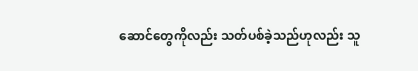ဆောင်တွေကိုလည်း သတ်ပစ်ခဲ့သည်ဟုလည်း သူ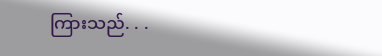ကြားသည်. . .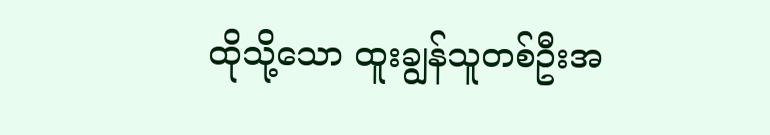ထိုသို့သော ထူးချွန်သူတစ်ဦးအ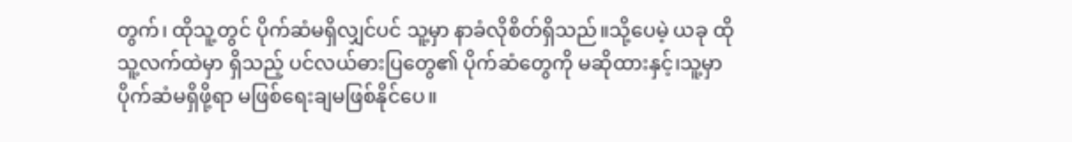တွက်၊ ထိုသူ့တွင် ပိုက်ဆံမရှိလျှင်ပင် သူ့မှာ နာခံလိုစိတ်ရှိသည်။သို့ပေမဲ့ ယခု ထိုသူ့လက်ထဲမှာ ရှိသည့် ပင်လယ်ဓားပြတွေ၏ ပိုက်ဆံတွေကို မဆိုထားနှင့်၊သူ့မှာ ပိုက်ဆံမရှိဖို့ရာ မဖြစ်ရေးချမဖြစ်နိုင်ပေ။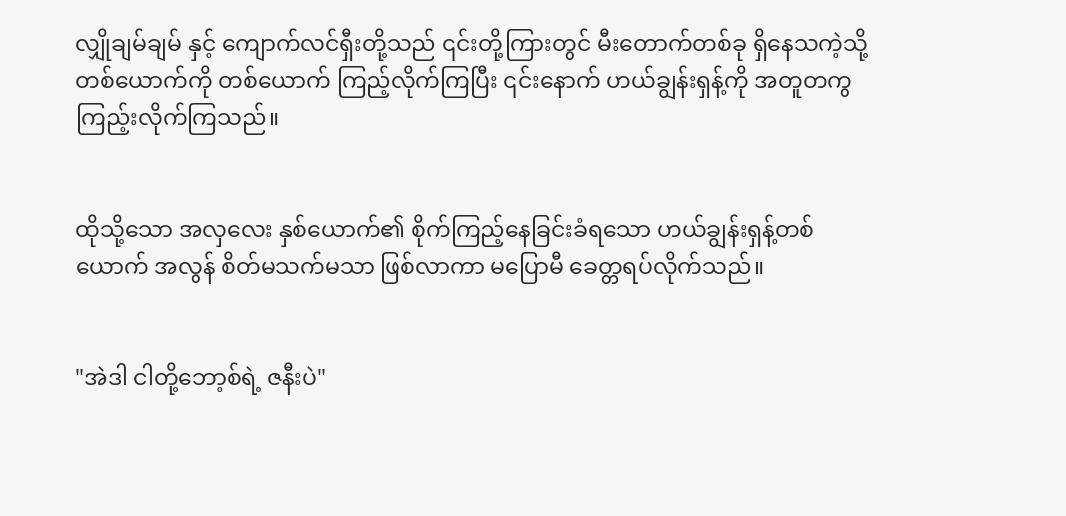လျှိုချမ်ချမ် နှင့် ကျောက်လင်ရှီးတို့သည် ၎င်းတို့ကြားတွင် မီးတောက်တစ်ခု ရှိနေသကဲ့သို့ တစ်ယောက်ကို တစ်ယောက် ကြည့်လိုက်ကြပြီး ၎င်းနောက် ဟယ်ချွန်းရှန့်ကို အတူတကွ ကြည့်းလိုက်ကြသည်။


ထိုသို့သော အလှလေး နှစ်ယောက်၏ စိုက်ကြည့်နေခြင်းခံရသော ဟယ်ချွန်းရှန့်တစ်ယောက် အလွန် စိတ်မသက်မသာ ဖြစ်လာကာ မပြောမီ ခေတ္တရပ်လိုက်သည်။


"အဲဒါ ငါတို့ဘော့စ်ရဲ့ ဇနီးပဲ"